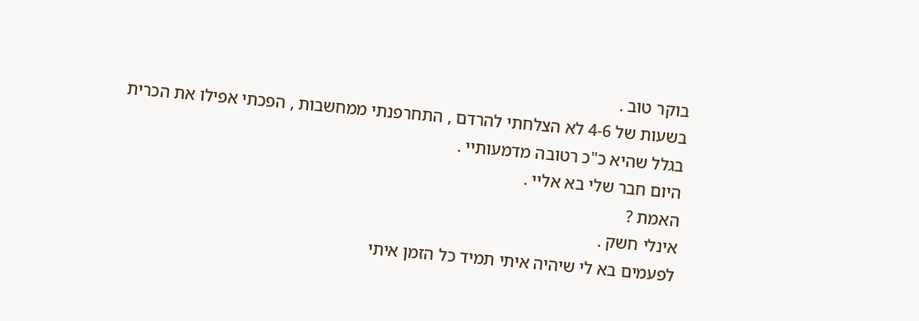בוקר טוב .
בשעות של 4-6 לא הצלחתי להרדם , התחרפנתי ממחשבות , הפכתי אפילו את הכרית בגלל שהיא כ"כ רטובה מדמעותיי .
היום חבר שלי בא אליי .
האמת ?
אינלי חשק .
לפעמים בא לי שיהיה איתי תמיד כל הזמן איתי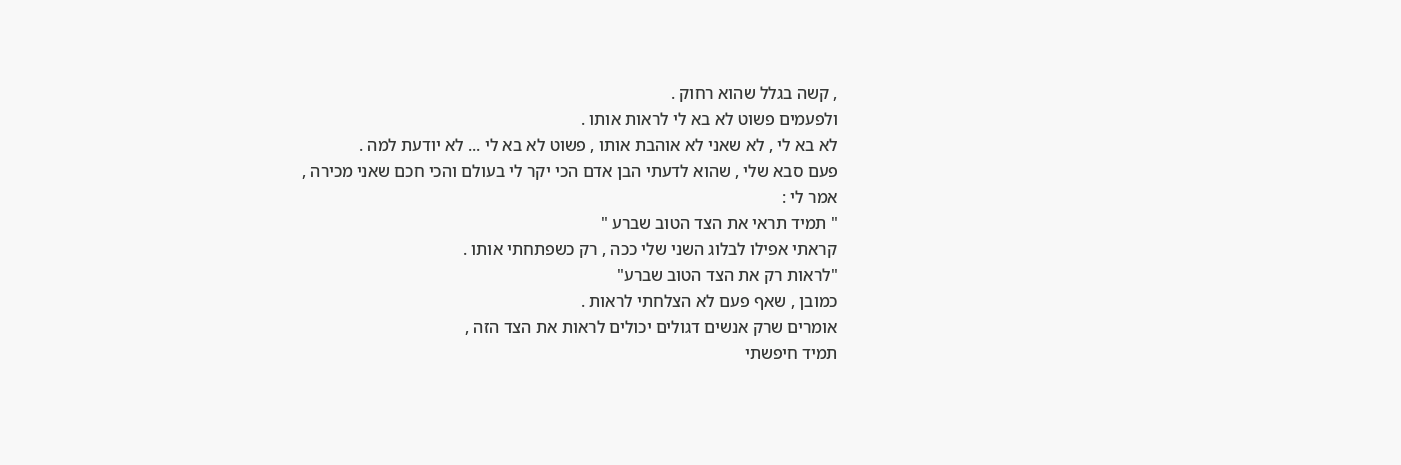, קשה בגלל שהוא רחוק .
ולפעמים פשוט לא בא לי לראות אותו .
לא בא לי , לא שאני לא אוהבת אותו , פשוט לא בא לי ... לא יודעת למה .
פעם סבא שלי , שהוא לדעתי הבן אדם הכי יקר לי בעולם והכי חכם שאני מכירה ,
אמר לי :
" תמיד תראי את הצד הטוב שברע "
קראתי אפילו לבלוג השני שלי ככה , רק כשפתחתי אותו .
"לראות רק את הצד הטוב שברע"
כמובן , שאף פעם לא הצלחתי לראות .
אומרים שרק אנשים דגולים יכולים לראות את הצד הזה ,
תמיד חיפשתי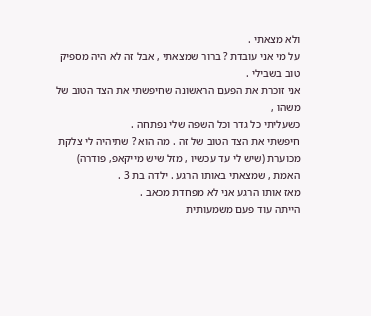ולא מצאתי .
על מי אני עובדת ? ברור שמצאתי , אבל זה לא היה מספיק טוב בשבילי .
אני זוכרת את הפעם הראשונה שחיפשתי את הצד הטוב של משהו ,
כשעליתי כל גדר וכל השפה שלי נפתחה .
חיפשתי את הצד הטוב של זה . מה הוא ? שתיהיה לי צלקת מכוערת (שיש לי עד עכשיו , מזל שיש מייקאפ, פודרה)
האמת , שמצאתי באותו הרגע . ילדה בת 3 .
מאז אותו הרגע אני לא מפחדת מכאב .
הייתה עוד פעם משמעותית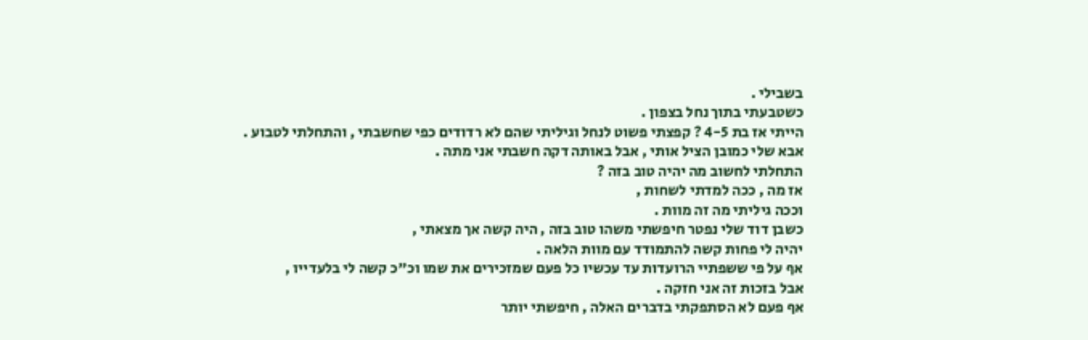בשבילי .
כשטבעתי בתוך נחל בצפון .
הייתי אז בת 4-5 ? קפצתי פשוט לנחל וגיליתי שהם לא רדודים כפי שחשבתי , והתחלתי לטבוע .
אבא שלי כמובן הציל אותי , אבל באותה דקה חשבתי אני מתה .
התחלתי לחשוב מה יהיה טוב בזה ?
אז מה , ככה למדתי לשחות ,
וככה גיליתי מה זה מוות .
כשבן דוד שלי נפטר חיפשתי משהו טוב בזה , היה קשה אך מצאתי ,
יהיה לי פחות קשה להתמודד עם מוות הלאה .
אף על פי ששפתיי הרועדות עד עכשיו כל פעם שמזכירים את שמו וכ"כ קשה לי בלעדייו ,
אבל בזכות זה אני חזקה .
אף פעם לא הסתפקתי בדברים האלה , חיפשתי יותר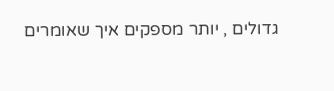גדולים , יותר מספקים איך שאומרים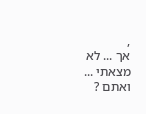,
אך ... לא מצאתי ...
ואתם ?